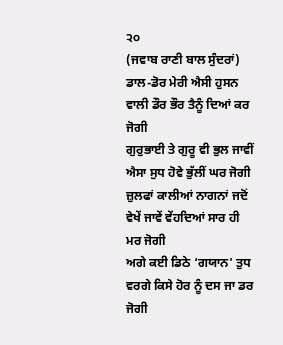੨੦
(ਜਵਾਬ ਰਾਣੀ ਬਾਲ ਸੁੰਦਰਾਂ)
ਡਾਲ-ਡੋਰ ਮੇਰੀ ਐਸੀ ਹੁਸਨ ਵਾਲੀ ਡੌਰ ਭੌਰ ਤੈਨੂੰ ਦਿਆਂ ਕਰ ਜੋਗੀ
ਗੁਰੁਭਾਈ ਤੇ ਗੁਰੂ ਵੀ ਭੁਲ ਜਾਵੀਂ ਐਸਾ ਸੁਧ ਹੋਵੇ ਭੁੱਲੀਂ ਘਰ ਜੋਗੀ
ਜ਼ੁਲਫਾਂ ਕਾਲੀਆਂ ਨਾਗਨਾਂ ਜਦੋਂ ਵੇਖੇਂ ਜਾਵੇਂ ਵੇਂਹਦਿਆਂ ਸਾਰ ਹੀ ਮਰ ਜੋਗੀ
ਅਗੇ ਕਈ ਡਿਠੇ ‘ਗਯਾਨ' ਤੁਧ ਵਰਗੇ ਕਿਸੇ ਹੋਰ ਨੂੰ ਦਸ ਜਾ ਡਰ ਜੋਗੀ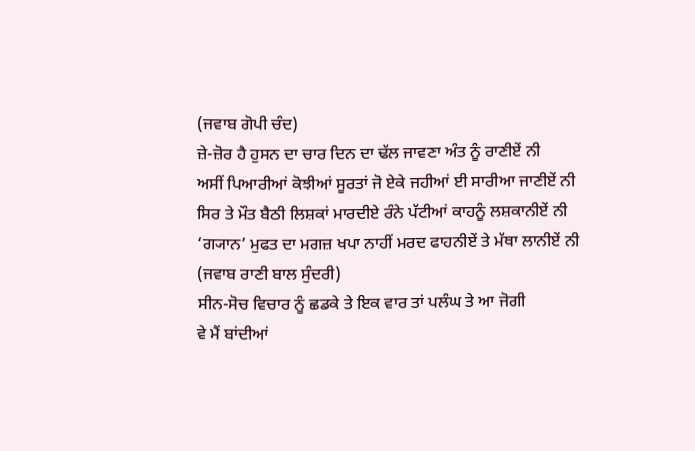(ਜਵਾਬ ਗੋਪੀ ਚੰਦ)
ਜ਼ੇ-ਜ਼ੋਰ ਹੈ ਹੁਸਨ ਦਾ ਚਾਰ ਦਿਨ ਦਾ ਢੱਲ ਜਾਵਣਾ ਅੰਤ ਨੂੰ ਰਾਣੀਏਂ ਨੀ
ਅਸੀਂ ਪਿਆਰੀਆਂ ਕੋਝੀਆਂ ਸੂਰਤਾਂ ਜੋ ਏਕੇ ਜਹੀਆਂ ਈ ਸਾਰੀਆ ਜਾਣੀਏਂ ਨੀ
ਸਿਰ ਤੇ ਮੌਤ ਬੈਠੀ ਲਿਸ਼ਕਾਂ ਮਾਰਦੀਏ ਰੰਨੇ ਪੱਟੀਆਂ ਕਾਹਨੂੰ ਲਸ਼ਕਾਨੀਏਂ ਨੀ
‘ਗ੍ਯਾਨ’ ਮੁਫਤ ਦਾ ਮਗਜ਼ ਖਪਾ ਨਾਹੀਂ ਮਰਦ ਫਾਹਨੀਏਂ ਤੇ ਮੱਥਾ ਲਾਨੀਏਂ ਨੀ
(ਜਵਾਬ ਰਾਣੀ ਬਾਲ ਸੁੰਦਰੀ)
ਸੀਨ-ਸੋਚ ਵਿਚਾਰ ਨੂੰ ਛਡਕੇ ਤੇ ਇਕ ਵਾਰ ਤਾਂ ਪਲੰਘ ਤੇ ਆ ਜੋਗੀ
ਵੇ ਮੈਂ ਬਾਂਦੀਆਂ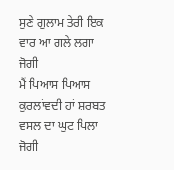ਸੁਣੇ ਗੁਲਾਮ ਤੇਰੀ ਇਕ ਵਾਰ ਆ ਗਲੇ ਲਗਾ ਜੋਗੀ
ਮੈਂ ਪਿਆਸ ਪਿਆਸ ਕੁਰਲਾਂਵਦੀ ਹਾਂ ਸ਼ਰਬਤ ਵਸਲ ਦਾ ਘੁਟ ਪਿਲਾ ਜੋਗੀ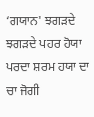‘ਗਯਾਨ' ਝਗੜਦੇ ਝਗੜਦੇ ਪਹਰ ਹੋਯਾ ਪਰਦਾ ਸ਼ਰਮ ਹਯਾ ਦਾ ਚਾ ਜੋਗੀ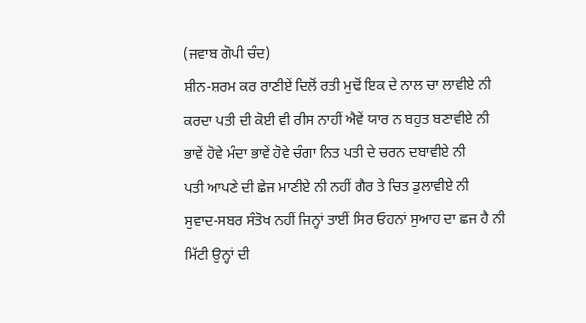(ਜਵਾਬ ਗੋਪੀ ਚੰਦ)
ਸ਼ੀਨ-ਸ਼ਰਮ ਕਰ ਰਾਣੀਏਂ ਦਿਲੋਂ ਰਤੀ ਮੁਢੋਂ ਇਕ ਦੇ ਨਾਲ ਚਾ ਲਾਵੀਏ ਨੀ
ਕਰਦਾ ਪਤੀ ਦੀ ਕੋਈ ਵੀ ਰੀਸ ਨਾਹੀਂ ਐਵੇਂ ਯਾਰ ਨ ਬਹੁਤ ਬਣਾਵੀਏ ਨੀ
ਭਾਵੇਂ ਹੋਵੇ ਮੰਦਾ ਭਾਵੇਂ ਹੋਵੇ ਚੰਗਾ ਨਿਤ ਪਤੀ ਦੇ ਚਰਨ ਦਬਾਵੀਏ ਨੀ
ਪਤੀ ਆਪਣੇ ਦੀ ਛੇਜ ਮਾਣੀਏ ਨੀ ਨਹੀਂ ਗੈਰ ਤੇ ਚਿਤ ਡੁਲਾਵੀਏ ਨੀ
ਸੁਵਾਦ-ਸਬਰ ਸੰਤੋਖ ਨਹੀਂ ਜਿਨ੍ਹਾਂ ਤਾਈਂ ਸਿਰ ਓਹਨਾਂ ਸੁਆਹ ਦਾ ਛਜ ਹੈ ਨੀ
ਮਿੱਟੀ ਉਨ੍ਹਾਂ ਦੀ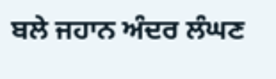ਬਲੇ ਜਹਾਨ ਅੰਦਰ ਲੰਘਣ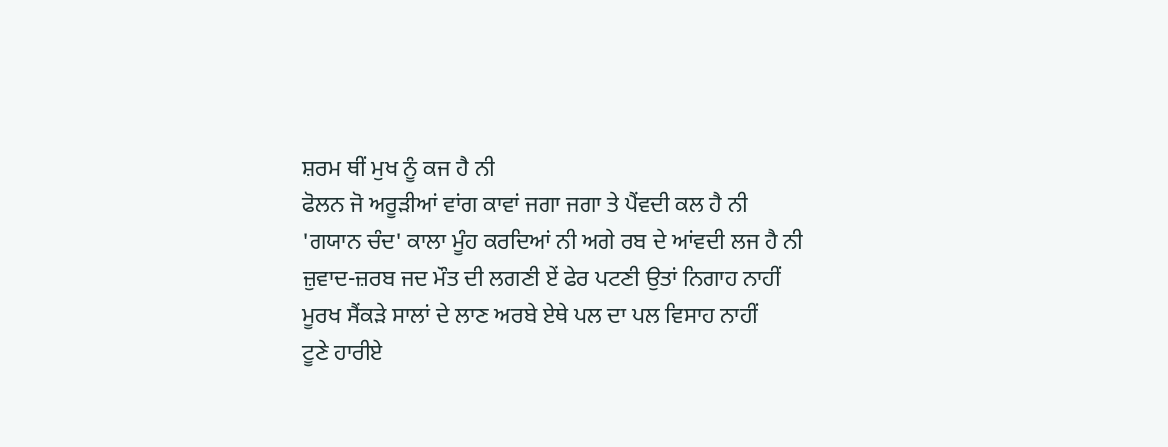ਸ਼ਰਮ ਥੀਂ ਮੁਖ ਨੂੰ ਕਜ ਹੈ ਨੀ
ਫੋਲਨ ਜੋ ਅਰੂੜੀਆਂ ਵਾਂਗ ਕਾਵਾਂ ਜਗਾ ਜਗਾ ਤੇ ਪੈਂਵਦੀ ਕਲ ਹੈ ਨੀ
'ਗਯਾਨ ਚੰਦ' ਕਾਲਾ ਮੂੰਹ ਕਰਦਿਆਂ ਨੀ ਅਗੇ ਰਬ ਦੇ ਆਂਵਦੀ ਲਜ ਹੈ ਨੀ
ਜ਼ੁਵਾਦ-ਜ਼ਰਬ ਜਦ ਮੌਤ ਦੀ ਲਗਣੀ ਏਂ ਫੇਰ ਪਟਣੀ ਉਤਾਂ ਨਿਗਾਹ ਨਾਹੀਂ
ਮੂਰਖ ਸੈਂਕੜੇ ਸਾਲਾਂ ਦੇ ਲਾਣ ਅਰਬੇ ਏਥੇ ਪਲ ਦਾ ਪਲ ਵਿਸਾਹ ਨਾਹੀਂ
ਟੂਣੇ ਹਾਰੀਏ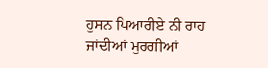ਹੁਸਨ ਪਿਆਰੀਏ ਨੀ ਰਾਹ ਜਾਂਦੀਆਂ ਮੁਰਗੀਆਂ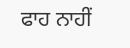ਫਾਹ ਨਾਹੀਂ